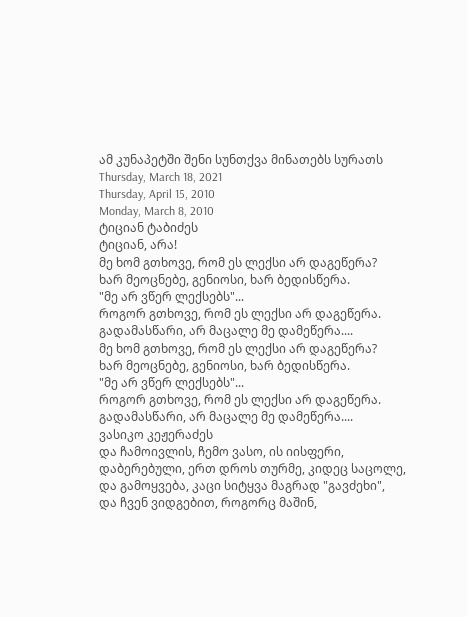ამ კუნაპეტში შენი სუნთქვა მინათებს სურათს
Thursday, March 18, 2021
Thursday, April 15, 2010
Monday, March 8, 2010
ტიციან ტაბიძეს
ტიციან, არა!
მე ხომ გთხოვე, რომ ეს ლექსი არ დაგეწერა?
ხარ მეოცნებე, გენიოსი, ხარ ბედისწერა.
"მე არ ვწერ ლექსებს"...
როგორ გთხოვე, რომ ეს ლექსი არ დაგეწერა.
გადამასწარი, არ მაცალე მე დამეწერა....
მე ხომ გთხოვე, რომ ეს ლექსი არ დაგეწერა?
ხარ მეოცნებე, გენიოსი, ხარ ბედისწერა.
"მე არ ვწერ ლექსებს"...
როგორ გთხოვე, რომ ეს ლექსი არ დაგეწერა.
გადამასწარი, არ მაცალე მე დამეწერა....
ვასიკო კეჟერაძეს
და ჩამოივლის, ჩემო ვასო, ის იისფერი,
დაბერებული, ერთ დროს თურმე, კიდეც საცოლე,
და გამოყვება, კაცი სიტყვა მაგრად "გავძეხი",
და ჩვენ ვიდგებით, როგორც მაშინ,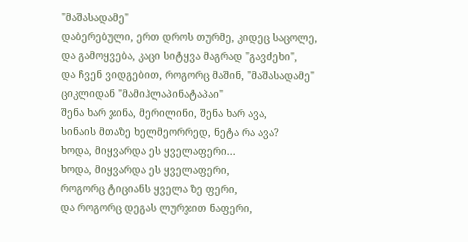"მაშასადამე"
დაბერებული, ერთ დროს თურმე, კიდეც საცოლე,
და გამოყვება, კაცი სიტყვა მაგრად "გავძეხი",
და ჩვენ ვიდგებით, როგორც მაშინ, "მაშასადამე"
ციკლიდან "მამიჰლაპინატაპაი"
შენა ხარ ჯინა, მერილინი, შენა ხარ ავა,
სინაის მთაზე ხელმეორრედ, ნეტა რა ავა?
ხოდა, მიყვარდა ეს ყველაფერი...
ხოდა, მიყვარდა ეს ყველაფერი,
როგორც ტიციანს ყველა ზე ფერი,
და როგორც დეგას ლურჯით ნაფერი,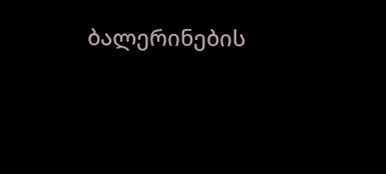ბალერინების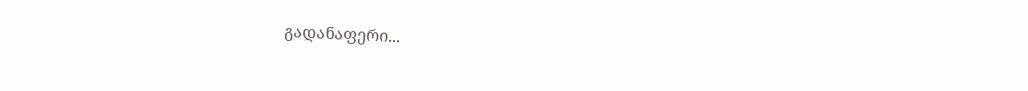გადანაფერი...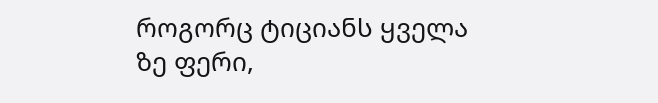როგორც ტიციანს ყველა ზე ფერი,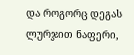და როგორც დეგას ლურჯით ნაფერი,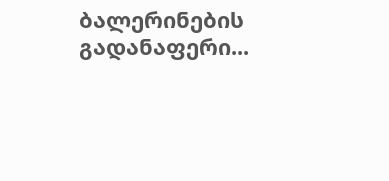ბალერინების გადანაფერი...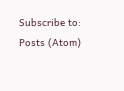Subscribe to:
Posts (Atom)